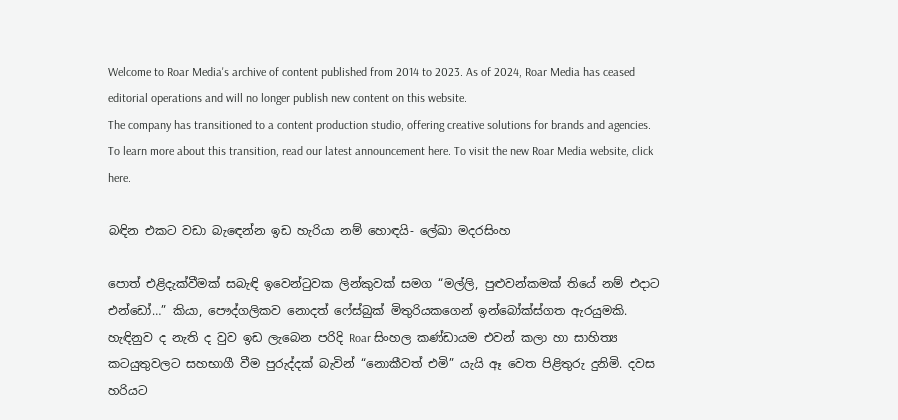Welcome to Roar Media's archive of content published from 2014 to 2023. As of 2024, Roar Media has ceased editorial operations and will no longer publish new content on this website.
The company has transitioned to a content production studio, offering creative solutions for brands and agencies.
To learn more about this transition, read our latest announcement here. To visit the new Roar Media website, click here.

බඳින එකට වඩා බැඳෙන්න ඉඩ හැරියා නම් හොඳයි- ලේඛා මදරසිංහ

පොත් එළිදැක්වීමක් සබැඳි ඉවෙන්ටුවක ලින්කුවක් සමග “මල්ලි, පුළුවන්කමක් තියේ නම් එදාට එන්ඩෝ…” කියා, පෞද්ගලිකව නොදත් ෆේස්බුක් මිතුරියකගෙන් ඉන්බෝක්ස්ගත ඇරයුමකි. හැඳිනුව ද නැති ද වුව ඉඩ ලැබෙන පරිදි Roar සිංහල කණ්ඩායම එවන් කලා හා සාහිත්‍ය කටයුතුවලට සහභාගී වීම පුරුද්දක් බැවින් “නොකීවත් එමි” යැයි ඈ වෙත පිළිතුරු දුනිමි. දවස හරියට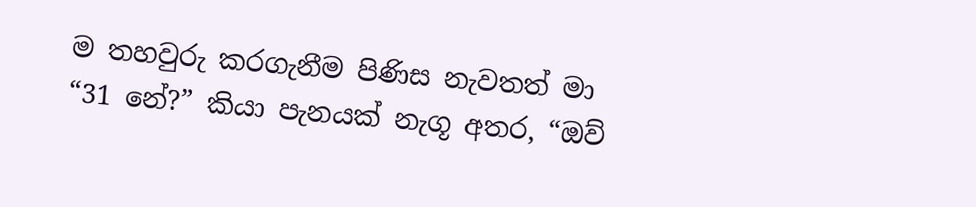ම තහවුරු කරගැනීම පිණිස නැවතත් මා “31 නේ?” කියා පැනයක් නැගූ අතර, “ඔව්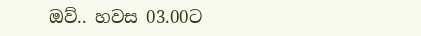ඔව්.. හවස 03.00ට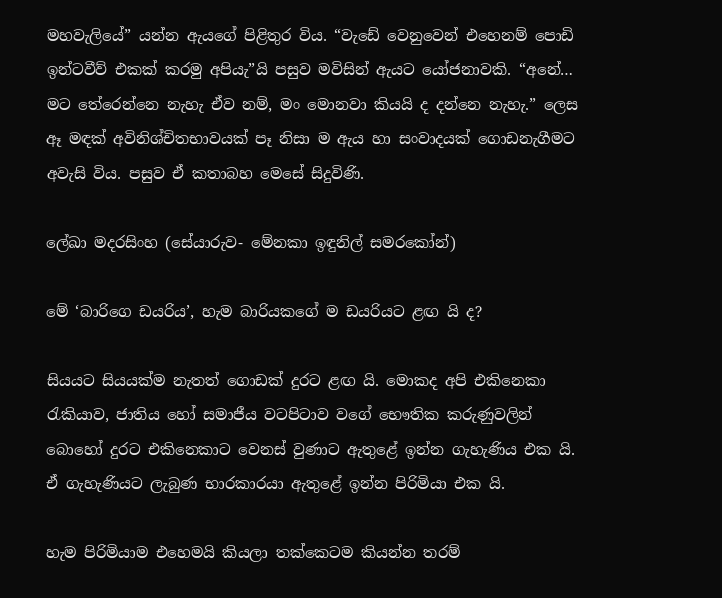මහවැලියේ” යන්න ඇයගේ පිළිතුර විය. “වැඩේ වෙනුවෙන් එහෙනම් පොඩි ඉන්ටවීව් එකක් කරමු අපියැ”යි පසුව මවිසින් ඇයට යෝජනාවකි. “අනේ… මට තේරෙන්නෙ නැහැ ඒව නම්, මං මොනවා කියයි ද දන්නෙ නැහැ.” ලෙස ඈ මඳක් අවිනිශ්චිතභාවයක් පෑ නිසා ම ඇය හා සංවාදයක් ගොඩනැගීමට අවැසි විය. පසුව ඒ කතාබහ මෙසේ සිදුවිණි.

ලේඛා මදරසිංහ (සේයාරුව- මේනකා ඉඳුනිල් සමරකෝන්)

මේ ‘බාරිගෙ ඩයරිය’, හැම බාරියකගේ ම ඩයරියට ළඟ යි ද?

සියයට සියයක්ම නැතත් ගොඩක් දුරට ළඟ යි. මොකද අපි එකිනෙකා රැකියාව, ජාතිය හෝ සමාජීය වටපිටාව වගේ භෞතික කරුණුවලින් බොහෝ දුරට එකිනෙකාට වෙනස් වුණාට ඇතුළේ ඉන්න ගැහැණිය එක යි. ඒ ගැහැණියට ලැබුණ භාරකාරයා ඇතුළේ ඉන්න පිරිමියා එක යි.

හැම පිරිමියාම එහෙමයි කියලා තක්කෙටම කියන්න තරම්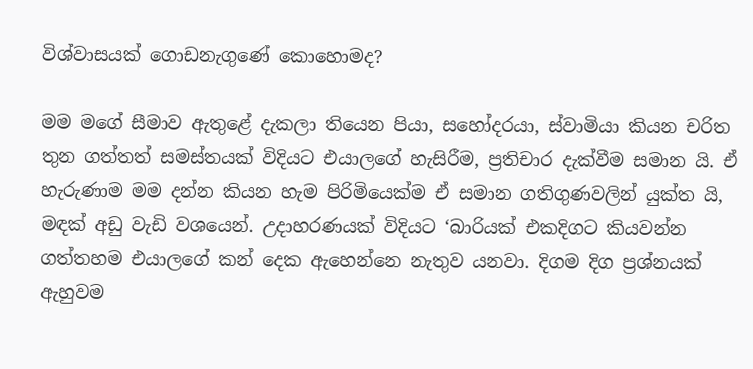විශ්වාසයක් ගොඩනැගුණේ කොහොමද?

මම මගේ සීමාව ඇතුළේ දැකලා තියෙන පියා, සහෝදරයා, ස්වාමියා කියන චරිත තුන ගත්තත් සමස්තයක් විදියට එයාලගේ හැසිරීම, ප්‍රතිචාර දැක්වීම සමාන යි. ඒ හැරුණාම මම දන්න කියන හැම පිරිමියෙක්ම ඒ සමාන ගතිගුණවලින් යුක්ත යි, මඳක් අඩු වැඩි වශයෙන්. උදාහරණයක් විදියට ‘බාරියක් එකදිගට කියවන්න ගත්තහම එයාලගේ කන් දෙක ඇහෙන්නෙ නැතුව යනවා. දිගම දිග ප්‍රශ්නයක් ඇහුවම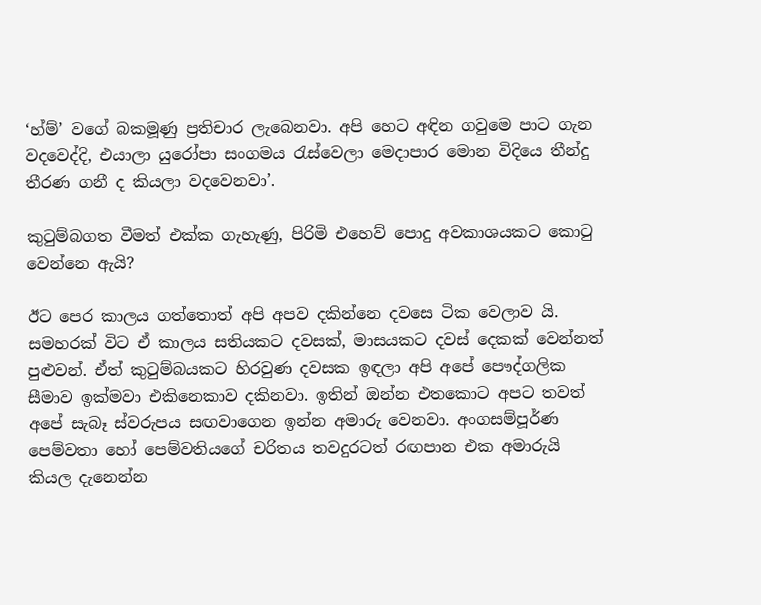‘හ්ම්’ වගේ බකමූණු ප්‍රතිචාර ලැබෙනවා. අපි හෙට අඳින ගවුමෙ පාට ගැන වදවෙද්දි, එයාලා යුරෝපා සංගමය රැස්වෙලා මෙදාපාර මොන විදියෙ තීන්දු තීරණ ගනී ද කියලා වදවෙනවා’.

කුටුම්බගත වීමත් එක්ක ගැහැණු, පිරිමි එහෙව් පොදු අවකාශයකට කොටු වෙන්නෙ ඇයි?

ඊට පෙර කාලය ගත්තොත් අපි අපව දකින්නෙ දවසෙ ටික වෙලාව යි. සමහරක් විට ඒ කාලය සතියකට දවසක්, මාසයකට දවස් දෙකක් වෙන්නත් පුළුවන්. ඒත් කුටුම්බයකට හිරවුණ දවසක ඉඳලා අපි අපේ පෞද්ගලික සීමාව ඉක්මවා එකිනෙකාව දකිනවා. ඉතින් ඔන්න එතකොට අපට තවත් අපේ සැබෑ ස්වරුපය සඟවාගෙන ඉන්න අමාරු වෙනවා. අංගසම්පූර්ණ පෙම්වතා හෝ පෙම්වතියගේ චරිතය තවදුරටත් රඟපාන එක අමාරුයි කියල දැනෙන්න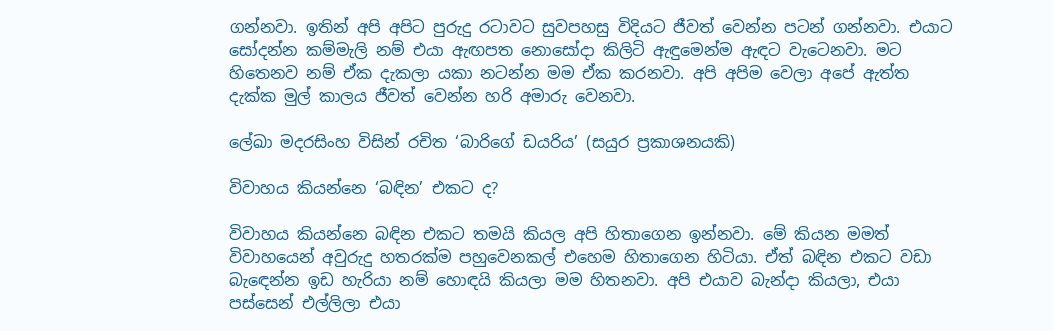ගන්නවා. ඉතින් අපි අපිට පුරුදු රටාවට සුවපහසු විදියට ජීවත් වෙන්න පටන් ගන්නවා. එයාට සෝදන්න කම්මැලි නම් එයා ඇඟපත නොසෝදා කිලිටි ඇඳුමෙන්ම ඇඳට වැටෙනවා. මට හිතෙනව නම් ඒක දැකලා යකා නටන්න මම ඒක කරනවා. අපි අපිම වෙලා අපේ ඇත්ත දැක්ක මුල් කාලය ජීවත් වෙන්න හරි අමාරු වෙනවා.

ලේඛා මදරසිංහ විසින් රචිත ‘බාරිගේ ඩයරිය’ (සයුර ප්‍රකාශනයකි)

විවාහය කියන්නෙ ‘බඳින’ එකට ද?

විවාහය කියන්නෙ බඳින එකට තමයි කියල අපි හිතාගෙන ඉන්නවා. මේ කියන මමත් විවාහයෙන් අවුරුදු හතරක්ම පහුවෙනකල් එහෙම හිතාගෙන හිටියා. ඒත් බඳින එකට වඩා බැඳෙන්න ඉඩ හැරියා නම් හොඳයි කියලා මම හිතනවා. අපි එයාව බැන්දා කියලා, එයා පස්සෙන් එල්ලිලා එයා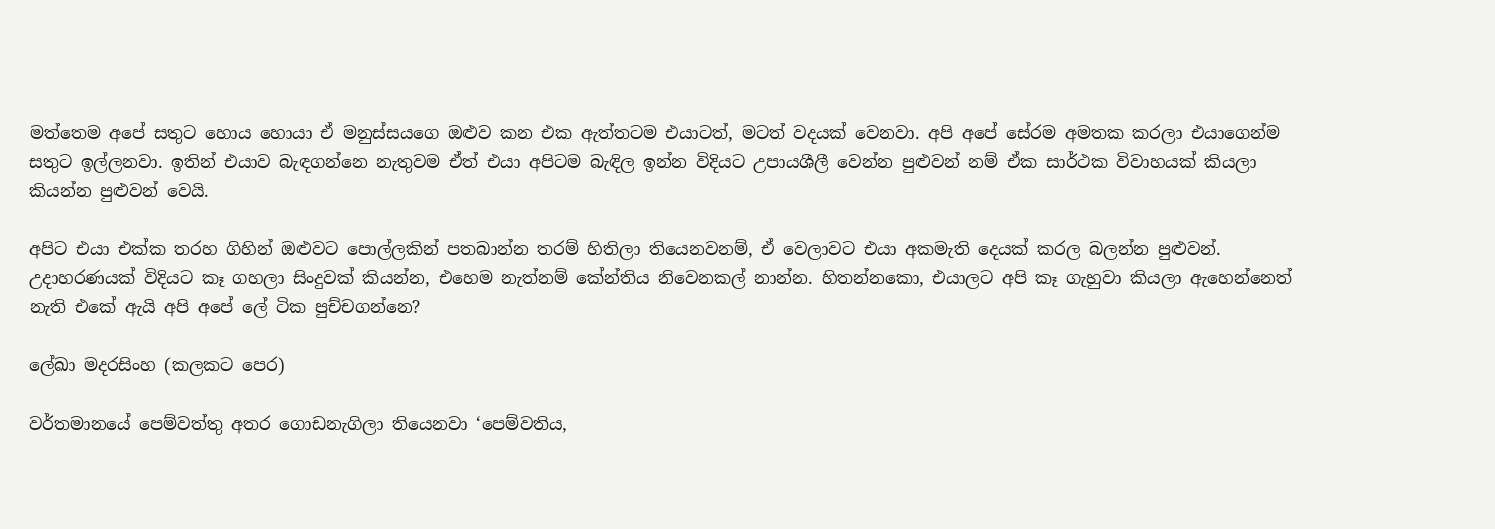මත්තෙම අපේ සතුට හොය හොයා ඒ මනුස්සයගෙ ඔළුව කන එක ඇත්තටම එයාටත්, මටත් වදයක් වෙනවා. අපි අපේ සේරම අමතක කරලා එයාගෙන්ම සතුට ඉල්ලනවා. ඉතින් එයාව බැඳගන්නෙ නැතුවම ඒත් එයා අපිටම බැඳිල ඉන්න විදියට උපායශීලී වෙන්න පුළුවන් නම් ඒක සාර්ථක විවාහයක් කියලා කියන්න පුළුවන් වෙයි.

අපිට එයා එක්ක තරහ ගිහින් ඔළුවට පොල්ලකින් පතබාන්න තරම් හිතිලා තියෙනවනම්, ඒ වෙලාවට එයා අකමැති දෙයක් කරල බලන්න පුළුවන්. උදාහරණයක් විදියට කෑ ගහලා සිංදුවක් කියන්න, එහෙම නැත්නම් කේන්තිය නිවෙනකල් නාන්න. හිතන්නකො, එයාලට අපි කෑ ගැහුවා කියලා ඇහෙන්නෙත් නැති එකේ ඇයි අපි අපේ ලේ ටික පුච්චගන්නෙ?

ලේඛා මදරසිංහ (කලකට පෙර)

වර්තමානයේ පෙම්වත්තු අතර ගොඩනැගිලා තියෙනවා ‘පෙම්වතිය,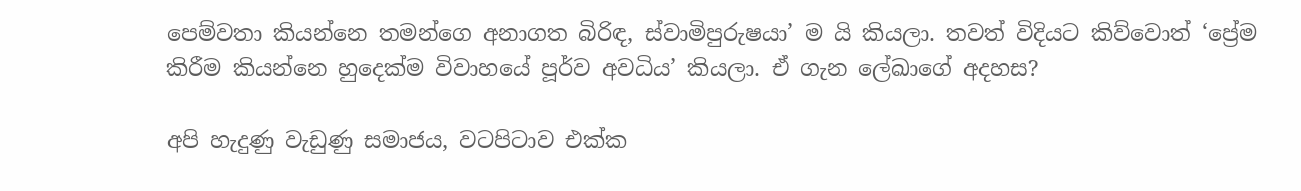පෙම්වතා කියන්නෙ තමන්ගෙ අනාගත බිරිඳ, ස්වාමිපුරුෂයා’ ම යි කියලා. තවත් විදියට කිව්වොත් ‘ප්‍රේම කිරීම කියන්නෙ හුදෙක්ම විවාහයේ පූර්ව අවධිය’ කියලා. ඒ ගැන ලේඛාගේ අදහස?

අපි හැදුණු වැඩුණු සමාජය, වටපිටාව එක්ක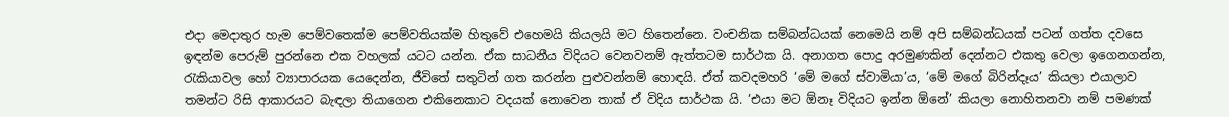එදා මෙදාතුර හැම පෙම්වතෙක්ම පෙම්වතියක්ම හිතුවේ එහෙමයි කියලයි මට හිතෙන්නෙ. වංචනික සම්බන්ධයක් නෙමෙයි නම් අපි සම්බන්ධයක් පටන් ගත්ත දවසෙ ඉඳන්ම පෙරුම් පුරන්නෙ එක වහලක් යටට යන්න. ඒක සාධනීය විදියට වෙනවනම් ඇත්තටම සාර්ථක යි. අනාගත පොදු අරමුණකින් දෙන්නට එකතු වෙලා ඉගෙනගන්න, රැකියාවල හෝ ව්‍යාපාරයක යෙදෙන්න, ජීවිතේ සතුටින් ගත කරන්න පුළුවන්නම් හොඳයි. ඒත් කවදමහරි ‘මේ මගේ ස්වාමියා’ය, ‘මේ මගේ බිරින්දෑය’ කියලා එයාලාව තමන්ට රිසි ආකාරයට බැඳලා තියාගෙන එකිනෙකාට වදයක් නොවෙන තාක් ඒ විදිය සාර්ථක යි. ‘එයා මට ඕනෑ විදියට ඉන්න ඕනේ’ කියලා නොහිතනවා නම් පමණක්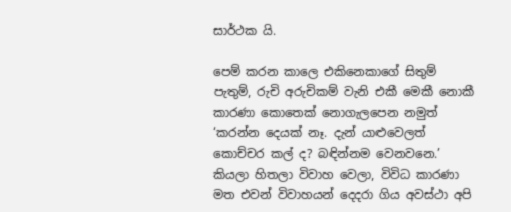සාර්ථක යි.

පෙම් කරන කාලෙ එකිනෙකාගේ සිතුම් පැතුම්, රුචි අරුචිකම් වැනි එකී මෙකී නොකී කාරණා කොතෙක් නොගැලපෙන නමුත් ‘කරන්න දෙයක් නෑ. දැන් යාළුවෙලත් කොච්චර කල් ද? බඳින්නම වෙනවනෙ.’ කියලා හිතලා විවාහ වෙලා, විවිධ කාරණා මත එවන් විවාහයන් දෙදරා ගිය අවස්ථා අපි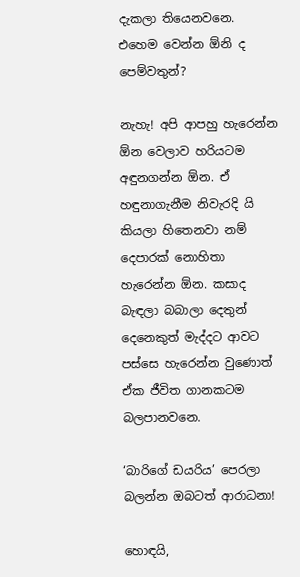දැකලා තියෙනවනෙ. එහෙම වෙන්න ඕනි ද පෙම්වතුන්?

නැහැ! අපි ආපහු හැරෙන්න ඕන වෙලාව හරියටම අඳුනගන්න ඕන. ඒ හඳුනාගැනීම නිවැරදි යි කියලා හිතෙනවා නම් දෙපාරක් නොහිතා හැරෙන්න ඕන. කසාද බැඳලා බබාලා දෙතුන් දෙනෙකුත් මැද්දට ආවට පස්සෙ හැරෙන්න වුණොත් ඒක ජීවිත ගානකටම බලපානවනෙ.

‘බාරිගේ ඩයරිය’ පෙරලා බලන්න ඔබටත් ආරාධනා!

හොඳයි,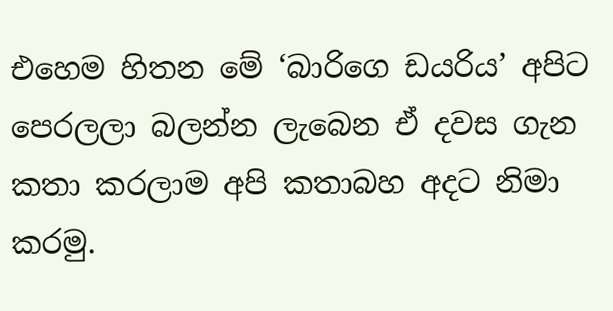එහෙම හිතන මේ ‘බාරිගෙ ඩයරිය’ අපිට පෙරලලා බලන්න ලැබෙන ඒ දවස ගැන කතා කරලාම අපි කතාබහ අදට නිමා කරමු.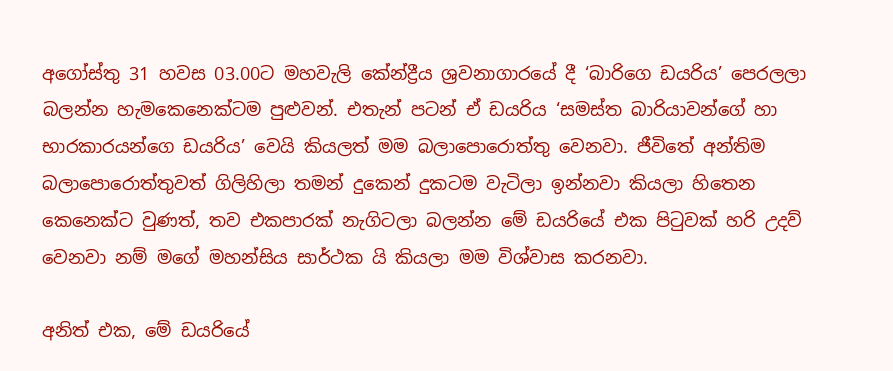අගෝස්තු 31 හවස 03.00ට මහවැලි කේන්ද්‍රීය ශ්‍රවනාගාරයේ දී ‘බාරිගෙ ඩයරිය’ පෙරලලා බලන්න හැමකෙනෙක්ටම පුළුවන්. එතැන් පටන් ඒ ඩයරිය ‘සමස්ත බාරියාවන්ගේ හා භාරකාරයන්ගෙ ඩයරිය’ වෙයි කියලත් මම බලාපොරොත්තු වෙනවා. ජීවිතේ අන්තිම බලාපොරොත්තුවත් ගිලිහිලා තමන් දුකෙන් දුකටම වැටිලා ඉන්නවා කියලා හිතෙන කෙනෙක්ට වුණත්, තව එකපාරක් නැගිටලා බලන්න මේ ඩයරියේ එක පිටුවක් හරි උදව් වෙනවා නම් මගේ මහන්සිය සාර්ථක යි කියලා මම විශ්වාස කරනවා.

අනිත් එක, මේ ඩයරියේ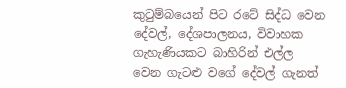කුටුම්බයෙන් පිට රටේ සිද්ධ වෙන දේවල්, දේශපාලනය, විවාහක ගැහැණියකට බාහිරින් එල්ල වෙන ගැටළු වගේ දේවල් ගැනත්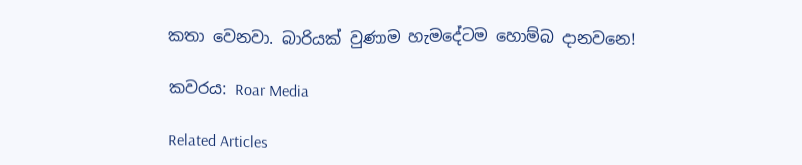කතා වෙනවා. බාරියක් වුණාම හැමදේටම හොම්බ දානවනෙ!

කවරය: Roar Media

Related Articles